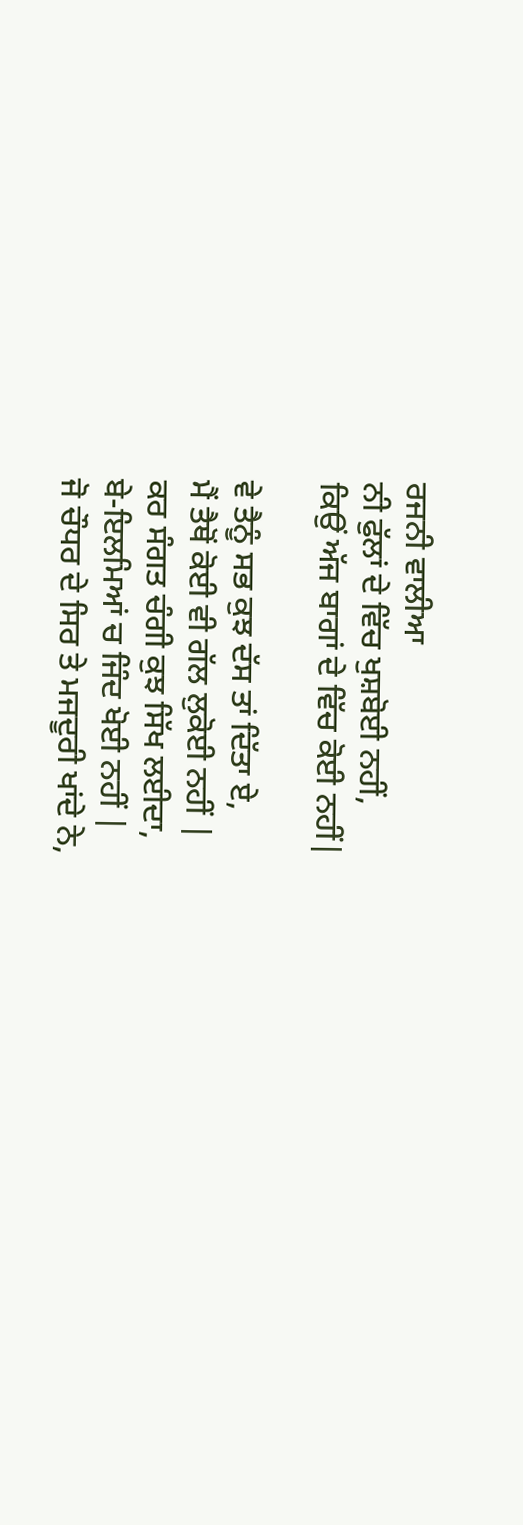ਰਜਨੀ ਵਾਲੀਆ
ਨੀ ਫੁੱਲਾਂ ਦੇ ਵਿੱਚ ਖੁਸ਼ਬੋਈ ਨਹੀਂ,
ਕਿਉਂ ਅੱਜ ਬਾਗਾਂ ਦੇ ਵਿੱਚ ਕੋਈ ਨਹੀਂ|

ਵੇ ਤੈਨੂੰ ਸਭ ਕੁਝ ਦੱਸ ਤਾਂ ਦਿੱਤਾ ਏ,
ਮੈਂ ਤੈਥੋਂ ਕੋਈ ਵੀ ਗੱਲ ਲੁਕੋਈ ਨਹੀਂ |
ਕਰ ਸੰਗਤ ਚੰਗੀ ਕੁਝ ਸਿੱਖ ਲਈਦਾ,
ਬੇ-ਇਲਮਿਆਂ ਚ ਜਿੰਦ ਖੋਈ ਨਹੀਂ |
ਜੋ ਚੌਧਰ ਦੇ ਸਿਰ ਤੇ ਮਜਦੂਰੀ ਖਾਂਦੇ ਨੇ,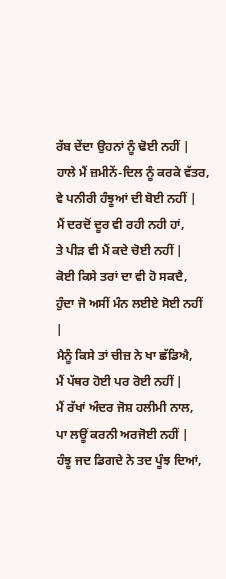ਰੱਬ ਦੇਂਦਾ ਉਹਨਾਂ ਨੂੰ ਢੋਈ ਨਹੀਂ |
ਹਾਲੇ ਮੈਂ ਜ਼ਮੀਨੇਂ-ਦਿਲ ਨੂੰ ਕਰਕੇ ਵੱਤਰ,
ਵੇ ਪਨੀਰੀ ਹੰਝੂਆਂ ਦੀ ਬੋਈ ਨਹੀਂ |
ਮੈਂ ਦਰਦੋਂ ਦੂਰ ਵੀ ਰਹੀ ਨਹੀ ਹਾਂ,
ਤੇ ਪੀੜ ਵੀ ਮੈਂ ਕਦੇ ਚੋਈ ਨਹੀਂ |
ਕੋਈ ਕਿਸੇ ਤਰਾਂ ਦਾ ਵੀ ਹੋ ਸਕਦੈ,
ਹੁੰਦਾ ਜੋ ਅਸੀਂ ਮੰਨ ਲਈਏ ਸੋਈ ਨਹੀਂ |
ਮੈਨੂੰ ਕਿਸੇ ਤਾਂ ਚੀਜ਼ ਨੇ ਖਾ ਛੱਡਿਐ,
ਮੈਂ ਪੱਥਰ ਹੋਈ ਪਰ ਰੋਈ ਨਹੀਂ |
ਮੈਂ ਰੱਖਾਂ ਅੰਦਰ ਜੋਸ਼ ਹਲੀਮੀ ਨਾਲ,
ਪਾ ਲਊਂ ਕਰਨੀ ਅਰਜੋਈ ਨਹੀਂ |
ਹੰਝੂ ਜਦ ਡਿਗਦੇ ਨੇ ਤਦ ਪੂੰਝ ਦਿਆਂ,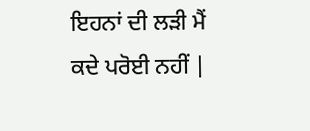ਇਹਨਾਂ ਦੀ ਲੜੀ ਮੈਂ ਕਦੇ ਪਰੋਈ ਨਹੀਂ |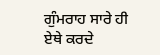ਗੁੰਮਰਾਹ ਸਾਰੇ ਹੀ ਏਥੇ ਕਰਦੇ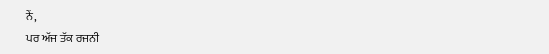ਨੇਂ,
ਪਰ ਅੱਜ ਤੱਕ ਰਜਨੀ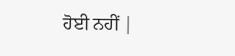ਹੋਈ ਨਹੀਂ |